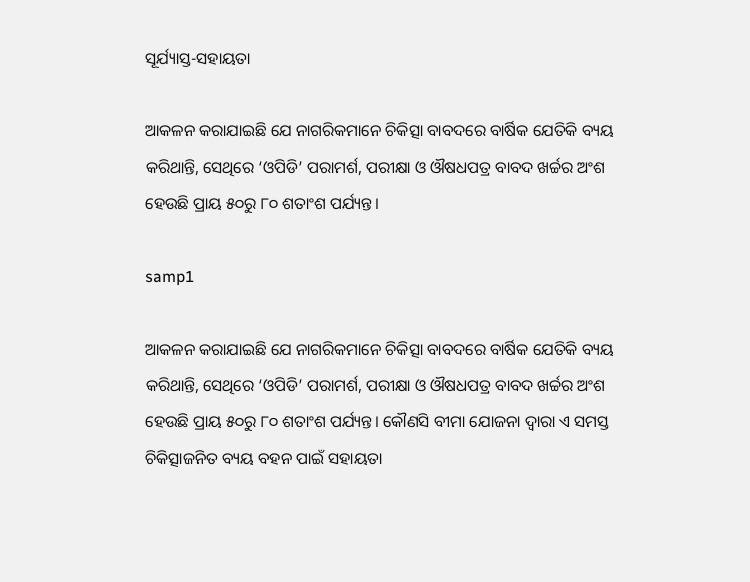ସୂର୍ଯ୍ୟାସ୍ତ-ସହାୟତା

ଆକଳନ କରାଯାଇଛି ଯେ ନାଗରିକମାନେ ଚିକିତ୍ସା ବାବଦରେ ବାର୍ଷିକ ଯେତିକି ବ୍ୟୟ କରିଥାନ୍ତି, ସେଥିରେ ‘ଓପିଡି’ ପରାମର୍ଶ, ପରୀକ୍ଷା ଓ ଔଷଧପତ୍ର ବାବଦ ଖର୍ଚ୍ଚର ଅଂଶ ହେଉଛି ପ୍ରାୟ ୫୦ରୁ ୮୦ ଶତାଂଶ ପର୍ଯ୍ୟନ୍ତ।

samp1

ଆକଳନ କରାଯାଇଛି ଯେ ନାଗରିକମାନେ ଚିକିତ୍ସା ବାବଦରେ ବାର୍ଷିକ ଯେତିକି ବ୍ୟୟ କରିଥାନ୍ତି, ସେଥିରେ ‘ଓପିଡି’ ପରାମର୍ଶ, ପରୀକ୍ଷା ଓ ଔଷଧପତ୍ର ବାବଦ ଖର୍ଚ୍ଚର ଅଂଶ ହେଉଛି ପ୍ରାୟ ୫୦ରୁ ୮୦ ଶତାଂଶ ପର୍ଯ୍ୟନ୍ତ। କୌଣସି ବୀମା ଯୋଜନା ଦ୍ବାରା ଏ ସମସ୍ତ ଚିକିତ୍ସାଜନିତ ବ୍ୟୟ ବହନ ପାଇଁ ସହାୟତା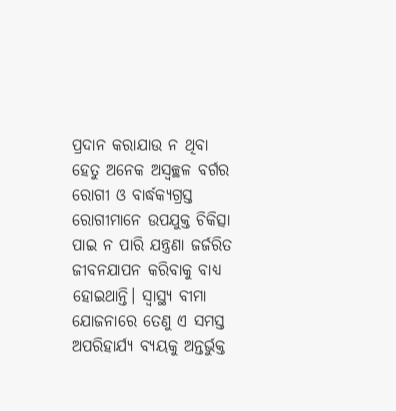ପ୍ରଦାନ କରାଯାଉ ନ ଥିବା ହେତୁ ଅନେକ ଅସ୍ବଚ୍ଛଳ ବର୍ଗର ରୋଗୀ ଓ ବାର୍ଦ୍ଧକ୍ୟଗ୍ରସ୍ତ ରୋଗୀମାନେ ଉପଯୁକ୍ତ ଚିକିତ୍ସା ପାଇ ନ ପାରି ଯନ୍ତ୍ରଣା ଜର୍ଜରିତ ଜୀବନଯାପନ କରିବାକୁ ବାଧ୍ୟ ହୋଇଥାନ୍ତି। ସ୍ବାସ୍ଥ୍ୟ ବୀମା ଯୋଜନାରେ ତେଣୁ ଏ ସମସ୍ତ ଅପରିହାର୍ଯ୍ୟ ବ୍ୟୟକୁ ଅନ୍ତର୍ଭୁକ୍ତ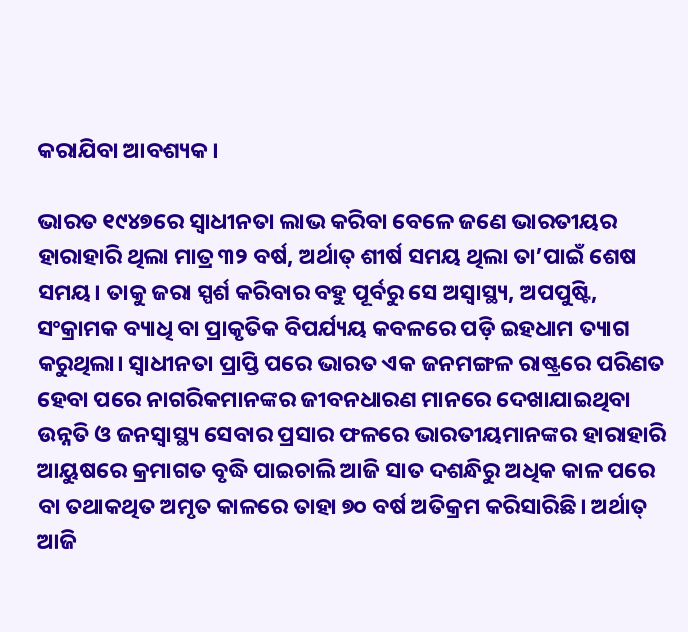କରାଯିବା ଆବଶ୍ୟକ।

ଭାରତ ୧୯୪୭ରେ ସ୍ବାଧୀନତା ଲାଭ କରିବା ବେଳେ ଜଣେ ଭାରତୀୟର ହାରାହାରି ଥିଲା ମାତ୍ର ୩୨ ବର୍ଷ, ଅର୍ଥାତ୍ ଶୀର୍ଷ ସମୟ ଥିଲା ତା’ପାଇଁ ଶେଷ ସମୟ। ତାକୁ ଜରା ସ୍ପର୍ଶ କରିବାର ବହୁ ପୂର୍ବରୁ ସେ ଅସ୍ବାସ୍ଥ୍ୟ, ଅପପୁଷ୍ଟି, ସଂକ୍ରାମକ ବ୍ୟାଧି ବା ପ୍ରାକୃତିକ ବିପର୍ଯ୍ୟୟ କବଳରେ ପଡ଼ି ଇହଧାମ ତ୍ୟାଗ କରୁଥିଲା। ସ୍ବାଧୀନତା ପ୍ରାପ୍ତି ପରେ ଭାରତ ଏକ ଜନମଙ୍ଗଳ ରାଷ୍ଟ୍ରରେ ପରିଣତ ହେବା ପରେ ନାଗରିକମାନଙ୍କର ଜୀବନଧାରଣ ମାନରେ ଦେଖାଯାଇଥିବା ଉନ୍ନତି ଓ ଜନସ୍ବାସ୍ଥ୍ୟ ସେବାର ପ୍ରସାର ଫଳରେ ଭାରତୀୟମାନଙ୍କର ହାରାହାରି ଆୟୁଷରେ କ୍ରମାଗତ ବୃଦ୍ଧି ପାଇଚାଲି ଆଜି ସାତ ଦଶନ୍ଧିରୁ ଅଧିକ କାଳ ପରେ ବା ତଥାକଥିତ ଅମୃତ କାଳରେ ତାହା ୭୦ ବର୍ଷ ଅତିକ୍ରମ କରିସାରିଛି। ଅର୍ଥାତ୍ ଆଜି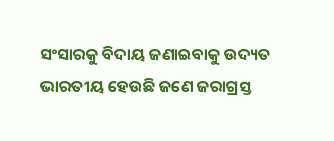ସଂସାରକୁ ବିଦାୟ ଜଣାଇବାକୁ ଉଦ୍ୟତ ଭାରତୀୟ ହେଉଛି ଜଣେ ଜରାଗ୍ରସ୍ତ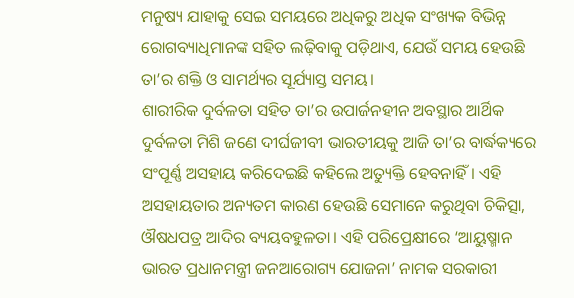ମନୁଷ୍ୟ ଯାହାକୁ ସେଇ ସମୟରେ ଅଧିକରୁ ଅଧିକ ସଂଖ୍ୟକ ବିଭିନ୍ନ ରୋଗବ୍ୟାଧିମାନଙ୍କ ସହିତ ଲଢ଼ିବାକୁ ପଡ଼ିଥାଏ, ଯେଉଁ ସମୟ ହେଉଛି ତା’ର ଶକ୍ତି ଓ ସାମର୍ଥ୍ୟର ସୂର୍ଯ୍ୟାସ୍ତ ସମୟ।
ଶାରୀରିକ ଦୁର୍ବଳତା ସହିତ ତା’ର ଉପାର୍ଜନହୀନ ଅବସ୍ଥାର ଆର୍ଥିକ ଦୁର୍ବଳତା ମିଶି ଜଣେ ଦୀର୍ଘଜୀବୀ ଭାରତୀୟକୁ ଆଜି ତା’ର ବାର୍ଦ୍ଧକ୍ୟରେ ସଂପୂର୍ଣ୍ଣ ଅସହାୟ କରିଦେଇଛି କହିଲେ ଅତ୍ୟୁକ୍ତି ହେବନାହିଁ। ଏହି ଅସହାୟତାର ଅନ୍ୟତମ କାରଣ ହେଉଛି ସେମାନେ କରୁଥିବା ଚିକିତ୍ସା, ଔଷଧପତ୍ର ଆଦିର ବ୍ୟୟବହୁଳତା। ଏହି ପରିପ୍ରେକ୍ଷୀରେ ‘ଆୟୁଷ୍ମାନ ଭାରତ ପ୍ରଧାନମନ୍ତ୍ରୀ ଜନଆରୋଗ୍ୟ ଯୋଜନା’ ନାମକ ସରକାରୀ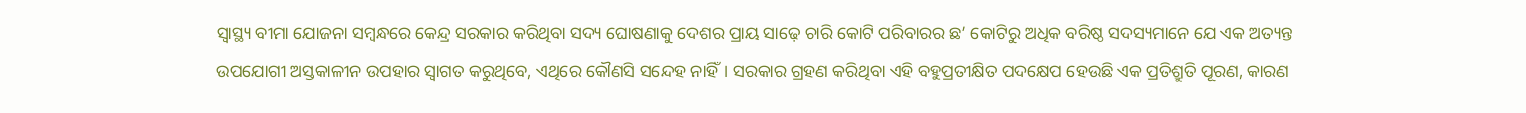ସ୍ବାସ୍ଥ୍ୟ ବୀମା ଯୋଜନା ସମ୍ବନ୍ଧରେ କେନ୍ଦ୍ର ସରକାର କରିଥିବା ସଦ୍ୟ ଘୋଷଣାକୁ ଦେଶର ପ୍ରାୟ ସାଢ଼େ ଚାରି କୋଟି ପରିବାରର ଛ’ କୋଟିରୁ ଅଧିକ ବରିଷ୍ଠ ସଦସ୍ୟମାନେ ଯେ ଏକ ଅତ୍ୟନ୍ତ ଉପଯୋଗୀ ଅସ୍ତକାଳୀନ ଉପହାର ସ୍ବାଗତ କରୁଥିବେ, ଏଥିରେ କୌଣସି ସନ୍ଦେହ ନାହିଁ। ସରକାର ଗ୍ରହଣ କରିଥିବା ଏହି ବହୁପ୍ରତୀକ୍ଷିତ ପଦକ୍ଷେପ ହେଉଛି ଏକ ପ୍ରତିଶ୍ରୁତି ପୂରଣ, କାରଣ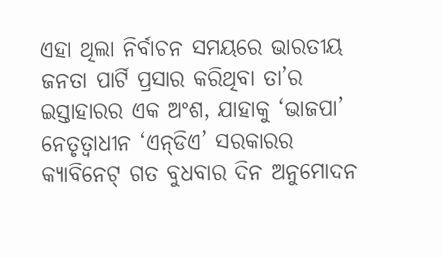ଏହା ଥିଲା ନିର୍ବାଚନ ସମୟରେ ଭାରତୀୟ ଜନତା ପାର୍ଟି ପ୍ରସାର କରିଥିବା ତା’ର ଇସ୍ତାହାରର ଏକ ଅଂଶ, ଯାହାକୁ ‘ଭାଜପା’ ନେତୃତ୍ବାଧୀନ ‘ଏନ୍‌ଡିଏ’ ସରକାରର କ୍ୟାବିନେଟ୍ ଗତ ବୁଧବାର ଦିନ ଅନୁମୋଦନ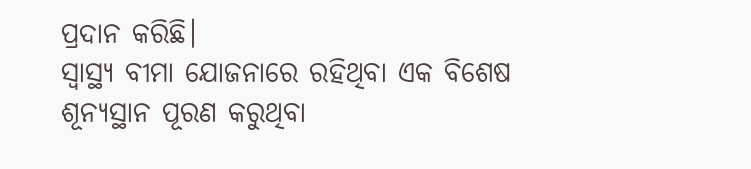ପ୍ରଦାନ କରିଛି।
ସ୍ବାସ୍ଥ୍ୟ ବୀମା ଯୋଜନାରେ ରହିଥିବା ଏକ ବିଶେଷ ଶୂନ୍ୟସ୍ଥାନ ପୂରଣ କରୁଥିବା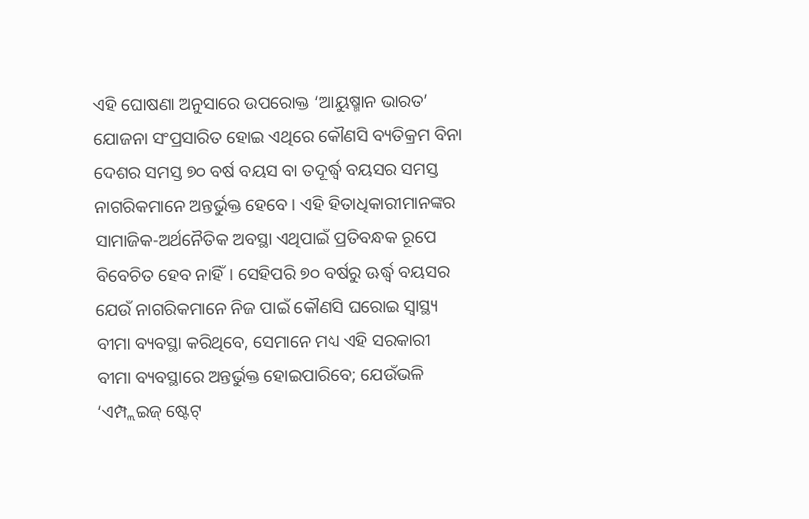ଏହି ଘୋଷଣା ଅନୁସାରେ ଉପରୋକ୍ତ ‘ଆୟୁଷ୍ମାନ ଭାରତ’ ଯୋଜନା ସଂପ୍ରସାରିତ ହୋଇ ଏଥିରେ କୌଣସି ବ୍ୟତିକ୍ରମ ବିନା ଦେଶର ସମସ୍ତ ୭୦ ବର୍ଷ ବୟସ ବା ତଦୂର୍ଦ୍ଧ୍ବ ବୟସର ସମସ୍ତ ନାଗରିକମାନେ ଅନ୍ତର୍ଭୁକ୍ତ ହେବେ। ଏହି ହିତାଧିକାରୀମାନଙ୍କର ସାମାଜିକ-ଅର୍ଥନୈତିକ ଅବସ୍ଥା ଏଥିପାଇଁ ପ୍ରତିବନ୍ଧକ ରୂପେ ବିବେଚିତ ହେବ ନାହିଁ। ସେହିପରି ୭୦ ବର୍ଷରୁ ଊର୍ଦ୍ଧ୍ବ ବୟସର ଯେଉଁ ନାଗରିକମାନେ ନିଜ ପାଇଁ କୌଣସି ଘରୋଇ ସ୍ବାସ୍ଥ୍ୟ ବୀମା ବ୍ୟବସ୍ଥା କରିଥିବେ, ସେମାନେ ମଧ୍ୟ ଏହି ସରକାରୀ ବୀମା ବ୍ୟବସ୍ଥାରେ ଅନ୍ତର୍ଭୁକ୍ତ ହୋଇପାରିବେ; ଯେଉଁଭଳି ‘ଏମ୍ପ୍ଲଇଜ୍ ଷ୍ଟେଟ୍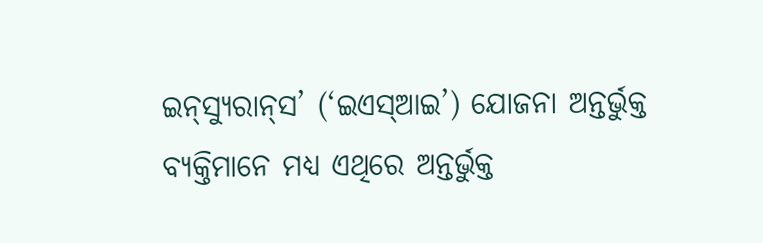ଇନ୍‌ସ୍ୟୁରାନ୍‌ସ’ (‘ଇଏସ୍ଆଇ’) ଯୋଜନା ଅନ୍ତର୍ଭୁକ୍ତ ବ୍ୟକ୍ତିମାନେ ମଧ୍ୟ ଏଥିରେ ଅନ୍ତର୍ଭୁକ୍ତ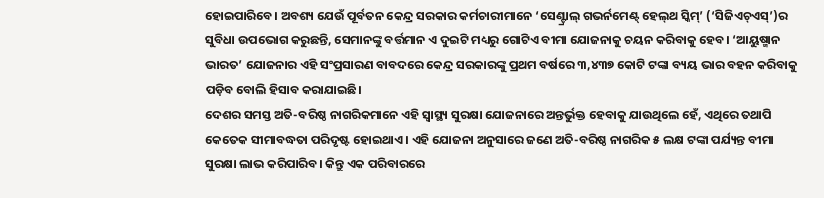ହୋଇପାରିବେ। ଅବଶ୍ୟ ଯେଉଁ ପୂର୍ବତନ କେନ୍ଦ୍ର ସରକାର କର୍ମଚାରୀମାନେ ‘ସେଣ୍ଟ୍ରାଲ୍ ଗଭର୍ନମେଣ୍ଟ୍ ହେଲ୍‌ଥ ସ୍କିମ୍’ (‘ସିଜିଏଚ୍‌ଏସ୍’)ର ସୁବିଧା ଉପଭୋଗ କରୁଛନ୍ତି, ସେମାନଙ୍କୁ ବର୍ତ୍ତମାନ ଏ ଦୁଇଟି ମଧ୍ୟରୁ ଗୋଟିଏ ବୀମା ଯୋଜନାକୁ ଚୟନ କରିବାକୁ ହେବ। ‘ଆୟୁ‌ଷ୍ମାନ ଭାରତ’ ଯୋଜନାର ଏହି ସଂପ୍ରସାରଣ ବାବଦରେ କେନ୍ଦ୍ର ସରକାରଙ୍କୁ ପ୍ରଥମ ବର୍ଷରେ ୩,୪୩୭ କୋଟି ଟଙ୍କା ବ୍ୟୟ ଭାର ବହନ କରିବାକୁ ପଡ଼ିବ ବୋଲି ହିସାବ କରାଯାଇଛି।
ଦେଶର ସମସ୍ତ ଅତି-ବରିଷ୍ଠ ନାଗରିକମାନେ ଏହି ସ୍ବାସ୍ଥ୍ୟ ସୁରକ୍ଷା ଯୋଜନାରେ ଅନ୍ତର୍ଭୁକ୍ତ ହେବାକୁ ଯାଉଥିଲେ ହେଁ, ଏଥିରେ ତଥାପି କେତେକ ସୀମାବଦ୍ଧତା ପରିଦୃଷ୍ଟ ହୋଇଥାଏ। ଏହି ଯୋଜନା ଅନୁସାରେ ଜଣେ ଅତି-ବରିଷ୍ଠ ନାଗରିକ ୫ ଲକ୍ଷ ଟଙ୍କା ପର୍ଯ୍ୟନ୍ତ ବୀମା ସୁରକ୍ଷା ଲାଭ କରିପାରିବ। କିନ୍ତୁ ଏକ ପରିବାରରେ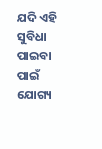ଯଦି ଏହି ସୁବିଧା ପାଇବା ପାଇଁ ଯୋଗ୍ୟ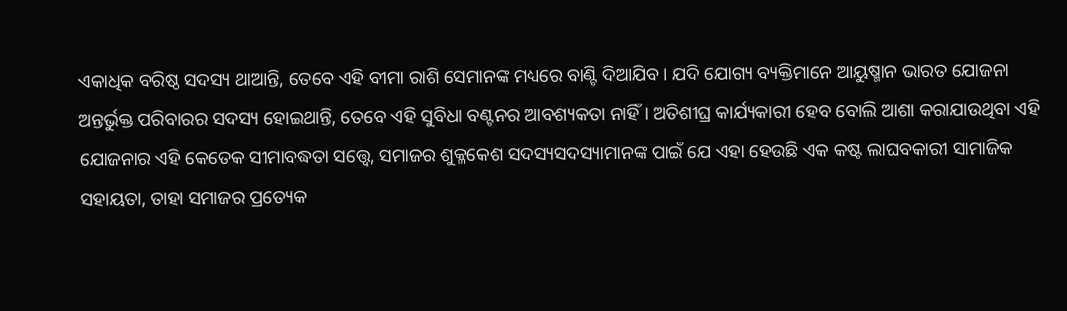ଏକାଧିକ ବରିଷ୍ଠ ସଦସ୍ୟ ଥାଆନ୍ତି, ତେବେ ଏହି ବୀମା ରାଶି ସେମାନଙ୍କ ମଧ୍ୟରେ ବାଣ୍ଟି ଦିଆଯିବ। ଯଦି ଯୋଗ୍ୟ ବ୍ୟକ୍ତିମାନେ ଆୟୁଷ୍ମାନ ଭାରତ ଯୋଜନା ଅନ୍ତର୍ଭୁକ୍ତ ପରିବାରର ସଦସ୍ୟ ହୋଇଥାନ୍ତି, ତେବେ ଏହି ସୁବିଧା ବଣ୍ଟନର ଆବଶ୍ୟକତା ନାହିଁ। ଅତିଶୀଘ୍ର କାର୍ଯ୍ୟକାରୀ ହେବ ବୋଲି ଆଶା କରାଯାଉଥିବା ଏହି ଯୋଜନାର ଏହି କେତେକ ସୀମାବଦ୍ଧତା ସତ୍ତ୍ବେ, ସମାଜର ଶୁକ୍ଳକେଶ ସଦସ୍ୟସଦସ୍ୟାମାନଙ୍କ ପାଇଁ ଯେ ଏହା ହେଉଛି ଏକ କଷ୍ଟ ଲାଘବକାରୀ ସାମାଜିକ ସହାୟତା, ତାହା ସମାଜର ପ୍ରତ୍ୟେକ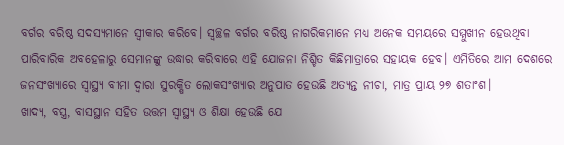ବର୍ଗର ବରିଷ୍ଠ ସଦସ୍ୟମାନେ ସ୍ବୀକାର କରିବେ। ସ୍ବଚ୍ଛଳ ବର୍ଗର ବରିଷ୍ଠ ନାଗରିକମାନେ ମଧ୍ୟ ଅନେକ ସମୟରେ ସମ୍ମୁଖୀନ ହେଉଥିବା ପାରିବାରିକ ଅବହେଳାରୁ ସେମାନଙ୍କୁ ଉଦ୍ଧାର କରିବାରେ ଏହି ଯୋଜନା ନିଶ୍ଚିତ କିଛିମାତ୍ରାରେ ସହାୟକ ହେବ। ଏମିତିରେ ଆମ ଦେଶରେ ଜନସଂଖ୍ୟାରେ ସ୍ବାସ୍ଥ୍ୟ ବୀମା ଦ୍ବାରା ସୁରକ୍ଷିତ ଲୋକସଂଖ୍ୟାର ଅନୁପାତ ହେଉଛି ଅତ୍ୟନ୍ତ ନୀଚା, ମାତ୍ର ପ୍ରାୟ ୨୭ ଶତାଂଶ।
ଖାଦ୍ୟ, ବସ୍ତ୍ର, ବାସସ୍ଥାନ ସହିତ ଉତ୍ତମ ସ୍ବାସ୍ଥ୍ୟ ଓ ଶିକ୍ଷା ହେଉଛି ଯେ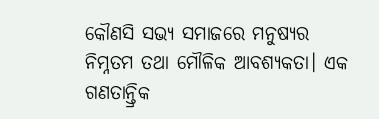କୌଣସି ସଭ୍ୟ ସମାଜରେ ମନୁଷ୍ୟର ନିମ୍ନତମ ତଥା ମୌଳିକ ଆବଶ୍ୟକତା। ଏକ ଗଣତାନ୍ତ୍ରିକ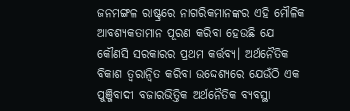ଜନମଙ୍ଗଳ ରାଷ୍ଟ୍ରରେ ନାଗରିକମାନଙ୍କର ଏହି ମୌଳିକ ଆବଶ୍ୟକତାମାନ ପୂରଣ କରିବା ହେଉଛି ଯେ କୌଣସି ସରକାରର ପ୍ରଥମ କର୍ତ୍ତବ୍ୟ। ଅର୍ଥନୈତିକ ବିକାଶ ତ୍ବରାନ୍ବିତ କରିବା ଉଦ୍ଦେଶ୍ୟରେ ଯେଉଁଠି ଏକ ପୁଞ୍ଜିବାଦୀ ବଜାରଭିତ୍ତିକ ଅର୍ଥନୈତିକ ବ୍ୟବସ୍ଥା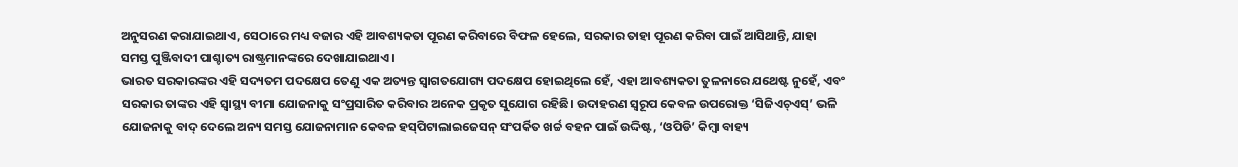ଅନୁସରଣ କରାଯାଇଥାଏ, ସେଠାରେ ମଧ୍ୟ ବଜାର ଏହି ଆବଶ୍ୟକତା ପୂରଣ କରିବାରେ ବିଫଳ ହେଲେ, ସରକାର ତାହା ପୂରଣ କରିବା ପାଇଁ ଆସିଥାନ୍ତି, ଯାହା ସମସ୍ତ ପୁଞ୍ଜିବାଦୀ ପାଶ୍ଚାତ୍ୟ ରାଷ୍ଟ୍ରମାନଙ୍କରେ ଦେଖାଯାଇଥାଏ।
ଭାରତ ସରକାରଙ୍କର ଏହି ସଦ୍ୟତମ ପଦକ୍ଷେପ ତେଣୁ ଏକ ଅତ୍ୟନ୍ତ ସ୍ବାଗତଯୋଗ୍ୟ ପଦକ୍ଷେପ ହୋଇଥିଲେ ହେଁ, ଏହା ଆବଶ୍ୟକତା ତୁଳନାରେ ଯଥେଷ୍ଟ ନୁହେଁ, ଏବଂ ସରକାର ତାଙ୍କର ଏହି ସ୍ବାସ୍ଥ୍ୟ ବୀମା ଯୋଜନାକୁ ସଂପ୍ରସାରିତ କରିବାର ଅନେକ ପ୍ରକୃତ ସୁଯୋଗ ରହିଛି। ଉଦାହରଣ ସ୍ବରୂପ କେବଳ ଉପରୋକ୍ତ ‘ସିଜିଏଚ୍ଏସ୍’ ଭଳି ଯୋଜନାକୁ ବାଦ୍ ଦେଲେ ଅନ୍ୟ ସମସ୍ତ ଯୋଜନାମାନ କେବଳ ହସ୍‌ପିଟାଲାଇଜେସନ୍ ସଂପର୍କିତ ଖର୍ଚ୍ଚ ବହନ ପାଇଁ ଉଦ୍ଦିଷ୍ଟ, ‘ଓପିଡି’ କିମ୍ବା ବାହ୍ୟ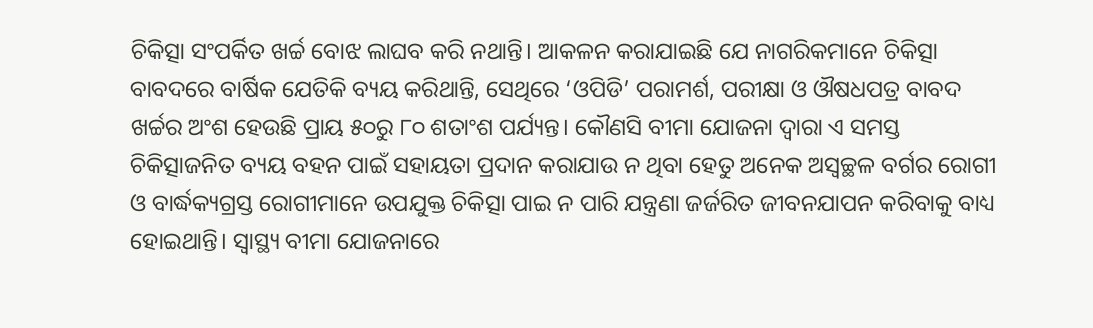ଚିକିତ୍ସା‌ ସଂପର୍କିତ ଖର୍ଚ୍ଚ ବୋଝ ଲାଘବ କରି ନଥାନ୍ତି। ଆକଳନ କରାଯାଇଛି ଯେ ନାଗରିକମାନେ ଚିକିତ୍ସା ବାବଦରେ ବାର୍ଷିକ ଯେତିକି ବ୍ୟୟ କରିଥାନ୍ତି, ସେଥିରେ ‘ଓପିଡି’ ପରାମର୍ଶ, ପରୀକ୍ଷା ଓ ଔଷଧପତ୍ର ବାବଦ ଖର୍ଚ୍ଚର ଅଂଶ ହେଉଛି ପ୍ରାୟ ୫୦ରୁ ୮୦ ଶତାଂଶ ପର୍ଯ୍ୟନ୍ତ। କୌଣସି ବୀମା ଯୋଜନା ଦ୍ବାରା ଏ ସମସ୍ତ ଚିକିତ୍ସାଜନିତ ବ୍ୟୟ ବହନ ପାଇଁ ସହାୟତା ପ୍ରଦାନ କରାଯାଉ ନ ଥିବା ହେତୁ ଅନେକ ଅସ୍ବଚ୍ଛଳ ବର୍ଗର ରୋଗୀ ଓ ବାର୍ଦ୍ଧକ୍ୟଗ୍ରସ୍ତ ରୋଗୀମାନେ ଉପଯୁକ୍ତ ଚିକିତ୍ସା ପାଇ ନ ପାରି ଯନ୍ତ୍ରଣା ଜର୍ଜରିତ ଜୀବନଯାପନ କରିବାକୁ ବାଧ୍ୟ ହୋଇଥାନ୍ତି। ସ୍ବାସ୍ଥ୍ୟ ବୀମା ଯୋଜନାରେ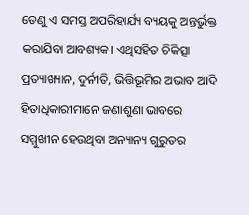ତେଣୁ ଏ ସମସ୍ତ ଅପରିହାର୍ଯ୍ୟ ବ୍ୟୟକୁ ଅନ୍ତର୍ଭୁକ୍ତ କରାଯିବା ଆବଶ୍ୟକ। ଏଥିସହିତ ଚିକିତ୍ସା ପ୍ରତ୍ୟାଖ୍ୟାନ, ଦୁର୍ନୀତି, ଭିତ୍ତିଭୂମିର ଅଭାବ ଆଦି ହିତାଧିକାରୀମାନେ ଜଣାଶୁଣା ଭାବରେ ସମ୍ମୁଖୀନ ହେଉଥିବା ଅନ୍ୟାନ୍ୟ ଗୁରୁତର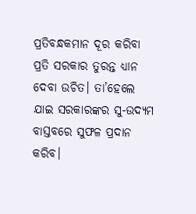ପ୍ରତିବନ୍ଧକମାନ ଦୂର କରିବା ପ୍ରତି ସରକାର ତୁରନ୍ତ ଧ୍ୟାନ ଦେବା ଉଚିତ। ତା’ହେଲେ ଯାଇ ସରକାରଙ୍କର ସୁ-ଉଦ୍ୟମ ବାସ୍ତବରେ ସୁଫଳ ପ୍ରଦାନ କରିବ।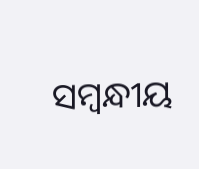ସମ୍ବନ୍ଧୀୟ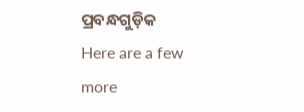ପ୍ରବନ୍ଧଗୁଡ଼ିକ
Here are a few more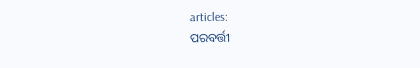articles:
ପରବର୍ତ୍ତୀ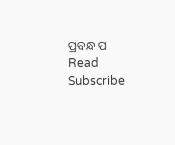ପ୍ରବନ୍ଧ ପ Read
Subscribe